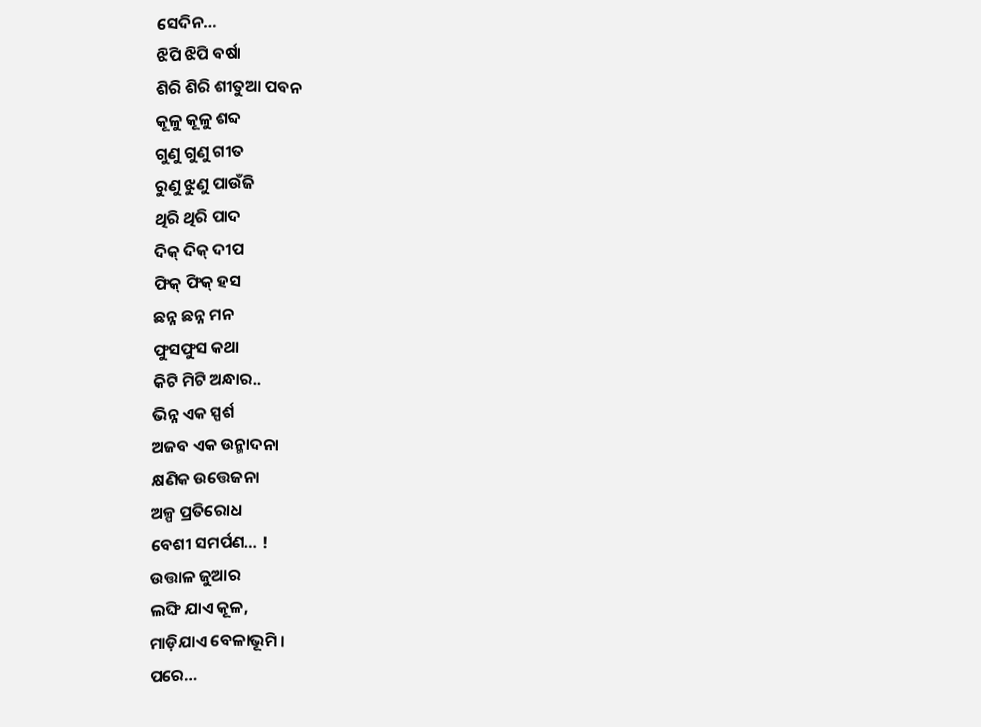ସେଦିନ…
ଝିପି ଝିପି ବର୍ଷା
ଶିରି ଶିରି ଶୀତୁଆ ପବନ
କୂଳୁ କୂଳୁ ଶବ୍ଦ
ଗୁଣୁ ଗୁଣୁ ଗୀତ
ରୁଣୁ ଝୁଣୁ ପାଉଁଜି
ଥିରି ଥିରି ପାଦ
ଦିକ୍ ଦିକ୍ ଦୀପ
ଫିକ୍ ଫିକ୍ ହସ
ଛନ୍ନ ଛନ୍ନ ମନ
ଫୁସଫୁସ କଥା
କିଟି ମିଟି ଅନ୍ଧାର..
ଭିନ୍ନ ଏକ ସ୍ପର୍ଶ
ଅଜବ ଏକ ଉନ୍ମାଦନା
କ୍ଷଣିକ ଉତ୍ତେଜନା
ଅଳ୍ପ ପ୍ରତିରୋଧ
ବେଶୀ ସମର୍ପଣ… !
ଉତ୍ତାଳ ଜୁଆର
ଲଙ୍ଘି ଯାଏ କୂଳ,
ମାଡ଼ିଯାଏ ବେଳାଭୂମି ।
ପରେ…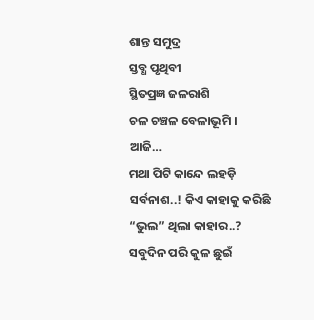ଶାନ୍ତ ସମୁଦ୍ର
ସ୍ତବ୍ଧ ପୃଥିବୀ
ସ୍ଥିତପ୍ରଜ୍ଞ ଜଳରାଶି
ଚଳ ଚଞ୍ଚଳ ବେଳାଭୂମି ।
ଆଜି…
ମଥା ପିଟି କାନ୍ଦେ ଲହଡ଼ି
ସର୍ବନାଶ..! କିଏ କାହାକୁ କରିଛି
“ଭୁଲ” ଥିଲା କାହାର..?
ସବୁଦିନ ପରି କୁଳ ଛୁଇଁ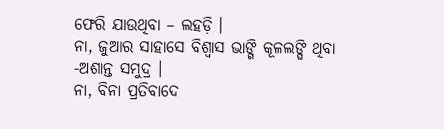ଫେରି ଯାଉଥିବା – ଲହଡ଼ି ।
ନା, ଜୁଆର ସାହାସେ ବିଶ୍ୱାସ ଭାଙ୍ଗି କୂଳଲଙ୍ଘି ଥିବା -ଅଶାନ୍ତ ସମୁଦ୍ର ।
ନା, ବିନା ପ୍ରତିବାଦେ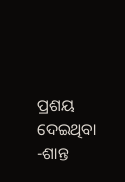ପ୍ରଶୟ ଦେଇଥିବା -ଶାନ୍ତ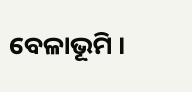ବେଳାଭୂମି ।